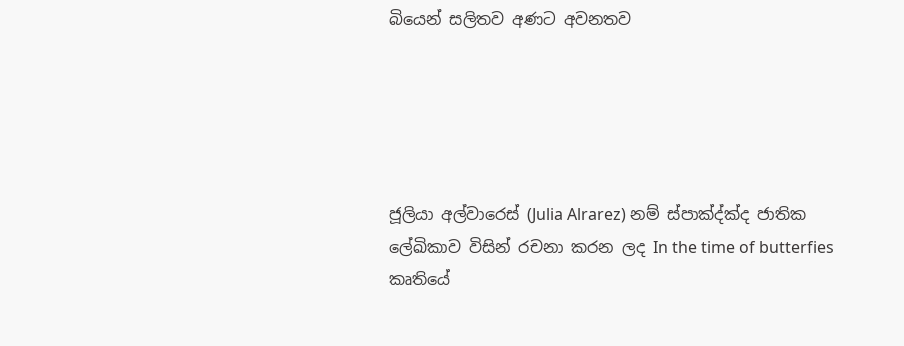බියෙන් සලිතව අණට අවනතව





ජූලියා අල්වාරෙස් (Julia Alrarez) නම් ස්පාක්‍ද්ක්‍ද ජාතික ලේඛිකාව විසින් රචනා කරන ලද In the time of butterfies කෘතියේ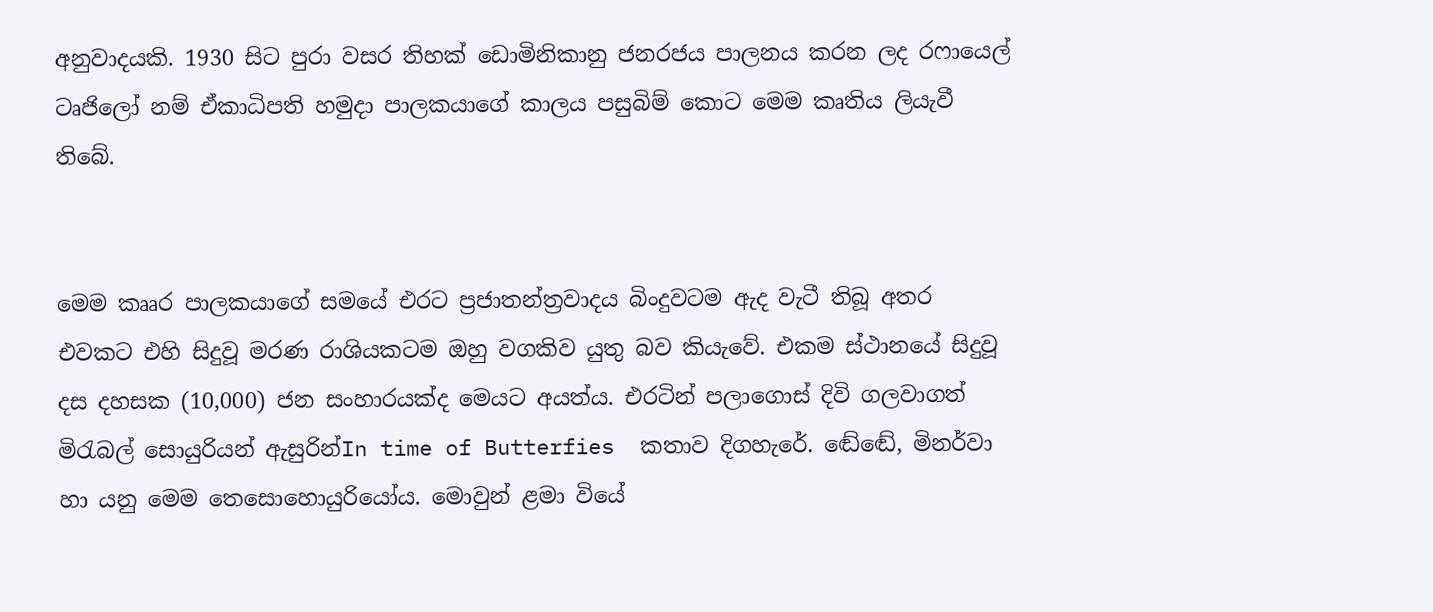අනුවාදයකි. 1930 සිට පුරා වසර තිහක් ඩොමිනිකානු ජනරජය පාලනය කරන ලද රෆායෙල් ටෘජිලෝ නම් ඒකාධිපති හමුදා පාලකයාගේ කාලය පසුබිම් කොට මෙම කෘතිය ලියැවී තිබේ.


මෙම කෲර පාලකයාගේ සමයේ එරට ප්‍රජාතන්ත්‍රවාදය බිංදුවටම ඇද වැටී තිබූ අතර එවකට එහි සිදුවූ මරණ රාශියකටම ඔහු වගකිව යුතු බව කියැවේ. එකම ස්ථානයේ සිදුවූ දස දහසක (10,000) ජන සංහාරයක්ද මෙයට අයත්ය. එරටින් පලාගොස් දිවි ගලවාගත් මිරැබල් සොයුරියන් ඇසුරින්In time of Butterfies  කතාව දිගහැරේ. ඬේඬේ, මිනර්වා හා යනු මෙම තෙසොහොයුරියෝය. මොවුන් ළමා වියේ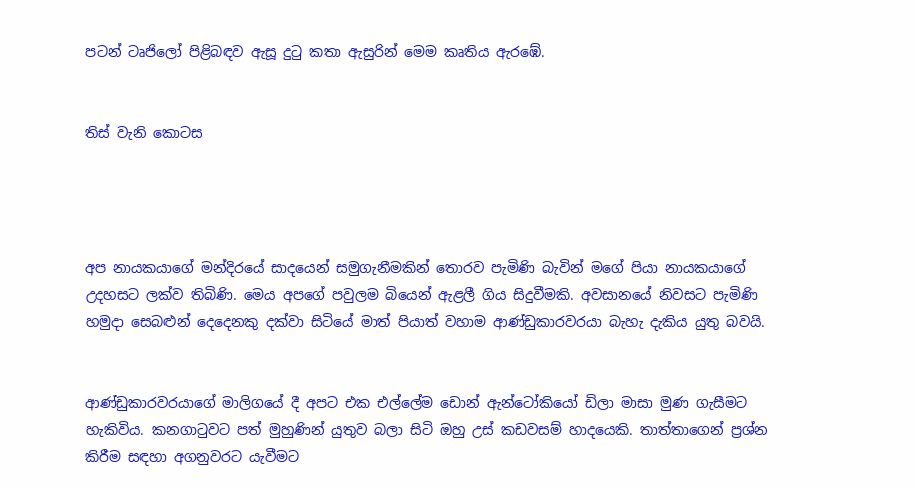පටන් ටෘජිලෝ පිළිබඳව ඇසූ දුටු කතා ඇසුරින් මෙම කෘතිය ඇරඹේ.


තිස් වැනි කොටස




අප නායකයාගේ මන්දිරයේ සාදයෙන් සමුගැනීමකින් තොරව පැමිණි බැවින් මගේ පියා නායකයාගේ උදහසට ලක්ව තිබිණි. මෙය අපගේ පවුලම බියෙන් ඇළලී ගිය සිදුවීමකි. අවසානයේ නිවසට පැමිණි හමුදා සෙබළුන් දෙදෙනකු දක්වා සිටියේ මාත් පියාත් වහාම ආණ්ඩුකාරවරයා බැහැ දැකිය යුතු බවයි.


ආණ්ඩුකාරවරයාගේ මාලිගයේ දී අපට එක එල්ලේම ඩොන් ඇන්ටෝකියෝ ඩිලා මාසා මුණ ගැසීමට හැකිවිය. කනගාටුවට පත් මුහුණින් යුතුව බලා සිටි ඔහු උස් කඩවසම් හාදයෙකි. තාත්තාගෙන් ප්‍රශ්න කිරීම සඳහා අගනුවරට යැවීමට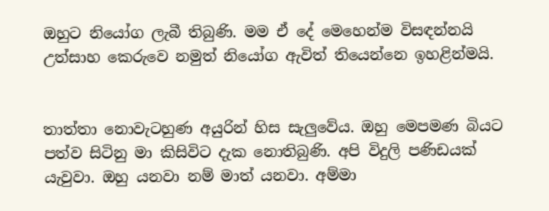ඔහුට නියෝග ලැබී තිබුණි. මම ඒ දේ මෙහෙන්ම විසඳන්නයි උත්සාහ කෙරුවෙ නමුත් නියෝග ඇවිත් තියෙන්නෙ ඉහළින්මයි.


තාත්තා නොවැටහුණ අයුරින් හිස සැලුවේය. ඔහු මෙපමණ බියට පත්ව සිටිනු මා කිසිවිට දැක නොතිබුණි. අපි විදුලි පණිඩයක් යැවුවා. ඔහු යනවා නම් මාත් යනවා. අම්මා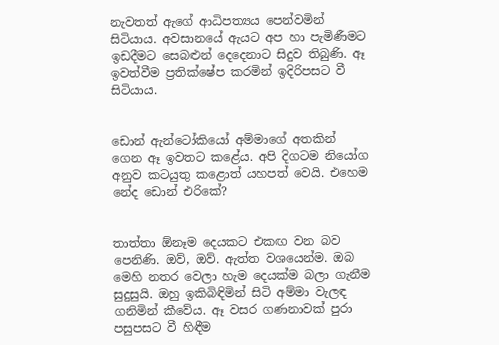නැවතත් ඇගේ ආධිපත්‍යය පෙන්වමින් සිටියාය. අවසානයේ ඇයට අප හා පැමිණීමට ඉඩදීමට සෙබළුන් දෙදෙනාට සිදුව තිබුණි. ඈ ඉවත්වීම ප්‍රතික්ෂේප කරමින් ඉදිරිපසට වී සිටියාය.


ඩොන් ඇන්ටෝකියෝ අම්මාගේ අතකින් ගෙන ඈ ඉවතට කළේය. අපි දිගටම නියෝග අනුව කටයුතු කළොත් යහපත් වෙයි. එහෙම නේද ඩොන් එරිකේ?


තාත්තා ඕනෑම දෙයකට එකඟ වන බව පෙනිණි. ඔව්, ඔව්. ඇත්ත වශයෙන්ම. ඔබ මෙහි නතර වෙලා හැම දෙයක්ම බලා ගැනීම සුදුසුයි. ඔහු ඉකිබිඳිමින් සිටි අම්මා වැලඳ ගනිමින් කීවේය. ඈ වසර ගණනාවක් පුරා පසුපසට වී හිඳීම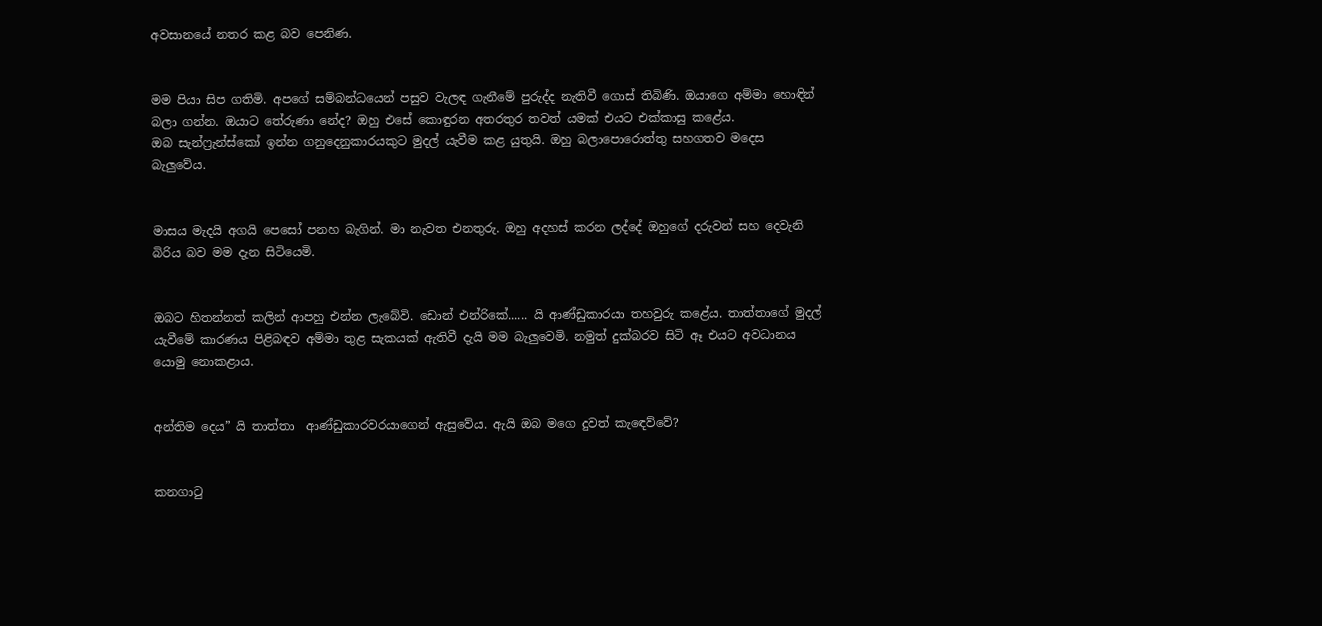අවසානයේ නතර කළ බව පෙනිණ.


මම පියා සිප ගතිමි. අපගේ සම්බන්ධයෙන් පසුව වැලඳ ගැනීමේ පුරුද්ද නැතිවී ගොස් තිබිණි. ඔයාගෙ අම්මා හොඳින් බලා ගන්න. ඔයාට තේරුණා නේද? ඔහු එසේ කොඳුරන අතරතුර තවත් යමක් එයට එක්කාසු කළේය.
ඔබ සැන්ෆ්‍රැන්ස්කෝ ඉන්න ගනුදෙනුකාරයකුට මුදල් යැවීම කළ යුතුයි. ඔහු බලාපොරොත්තු සහගතව මදෙස බැලුවේය.


මාසය මැදයි අගයි පෙසෝ පනහ බැගින්. මා නැවත එනතුරු. ඔහු අදහස් කරන ලද්දේ ඔහුගේ දරුවන් සහ දෙවැනි බිරිය බව මම දැන සිටියෙමි.


ඔබට හිතන්නත් කලින් ආපහු එන්න ලැබේවි. ඩොන් එන්රිකේ...... යි ආණ්ඩුකාරයා තහවුරු කළේය. තාත්තාගේ මුදල් යැවීමේ කාරණය පිළිබඳව අම්මා තුළ සැකයක් ඇතිවී දැයි මම බැලුවෙමි. නමුත් දුක්බරව සිටි ඈ එයට අවධානය යොමු නොකළාය.


අන්තිම දෙය” යි තාත්තා  ආණ්ඩුකාරවරයාගෙන් ඇසුවේය. ඇයි ඔබ මගෙ දුවත් කැඳෙව්වේ?


කනගාටු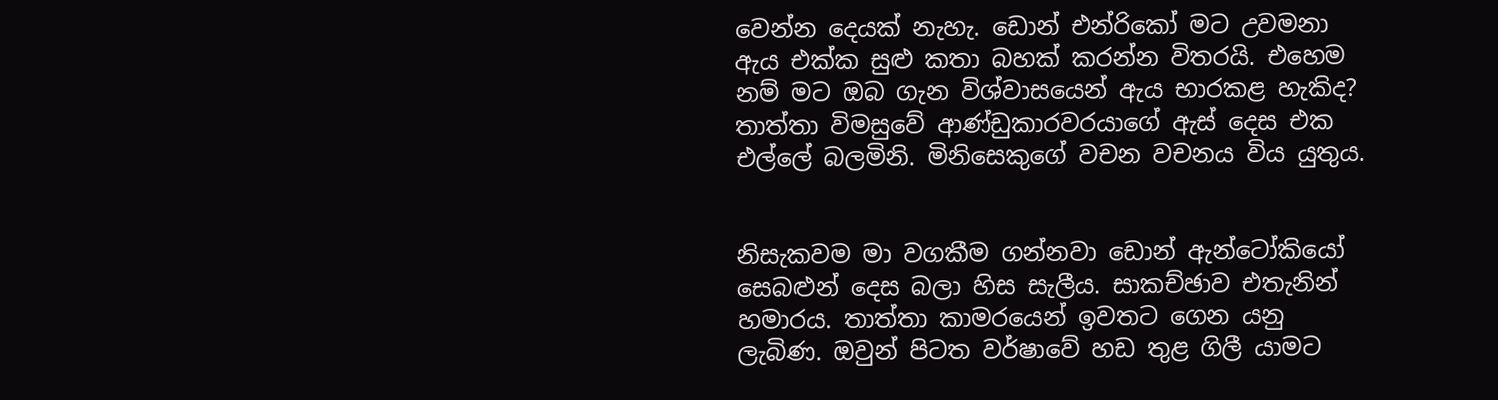වෙන්න දෙයක් නැහැ. ඩොන් එන්රිකෝ මට උවමනා ඇය එක්ක සුළු කතා බහක් කරන්න විතරයි. එහෙම නම් මට ඔබ ගැන විශ්වාසයෙන් ඇය භාරකළ හැකිද? තාත්තා විමසුවේ ආණ්ඩුකාරවරයාගේ ඇස් දෙස එක එල්ලේ බලමිනි. මිනිසෙකුගේ වචන වචනය විය යුතුය.


නිසැකවම මා වගකීම ගන්නවා ඩොන් ඇන්ටෝකියෝ සෙබළුන් දෙස බලා හිස සැලීය. සාකච්ඡාව එතැනින් හමාරය. තාත්තා කාමරයෙන් ඉවතට ගෙන යනු ලැබිණ. ඔවුන් පිටත වර්ෂාවේ හඩ තුළ ගිලී යාමට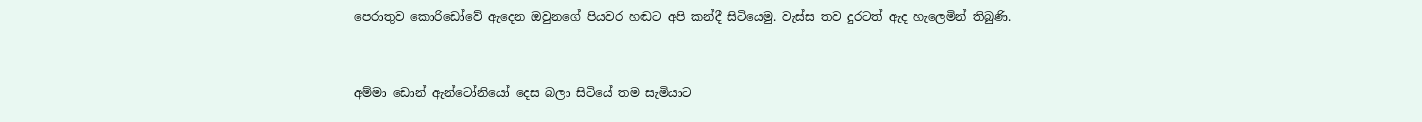පෙරාතුව කොරිඩෝවේ ඇදෙන ඔවුනගේ පියවර හඬට අපි කන්දී සිටියෙමු. වැස්ස තව දුරටත් ඇද හැලෙමින් තිබුණි.


අම්මා ඩොන් ඇන්ටෝනියෝ දෙස බලා සිටියේ තම සැමියාට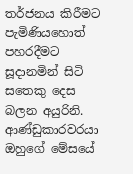තර්ජනය කිරීමට පැමිණියහොත් පහරදීමට සූදානමින් සිටි සතෙකු දෙස බලන අයුරිනි. ආණ්ඩුකාරවරයා ඔහුගේ මේසයේ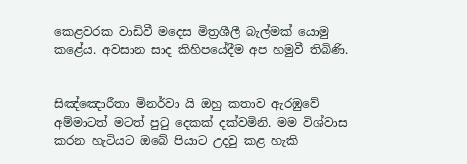කෙළවරක වාඩිවී මදෙස මිත්‍රශීලී බැල්මක් යොමු  කළේය. අවසාන සාද කිහිපයේදීම අප හමුවී තිබිණි.


සිඤ්ඤොරීතා මිනර්වා යි ඔහු කතාව ඇරඹුවේ අම්මාටත් මටත් පුටු දෙකක් දක්වමිනි. මම විශ්වාස කරන හැටියට ඔබේ පියාට උදවු කළ හැකි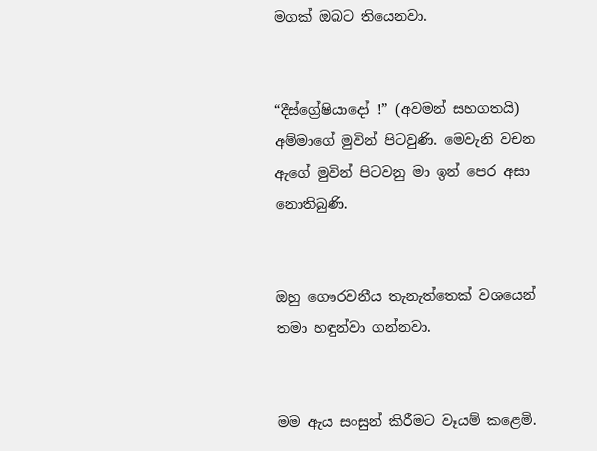මගක් ඔබට තියෙනවා.


“දීස්ග්‍රේෂියාදෝ !” (අවමන් සහගතයි) අම්මාගේ මුවින් පිටවුණි. මෙවැනි වචන ඇගේ මුවින් පිටවනු මා ඉන් පෙර අසා නොතිබුණි.


ඔහු ගෞරවනීය තැනැත්තෙක් වශයෙන් තමා හඳුන්වා ගන්නවා.


මම ඇය සංසුන් කිරීමට වෑයම් කළෙමි.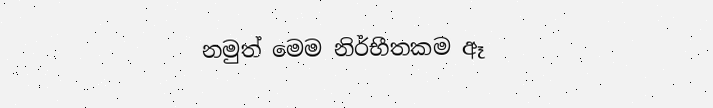නමුත් මෙම නිර්භීතකම ඈ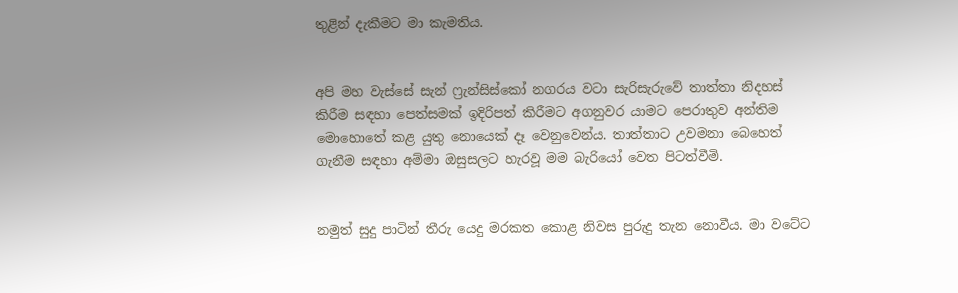තුළින් දැකීමට මා කැමතිය.


අපි මහ වැස්සේ සැන් ෆ්‍රැන්සිස්කෝ නගරය වටා සැරිසැරුවේ තාත්තා නිදහස් කිරීම සඳහා පෙත්සමක් ඉදිරිපත් කිරීමට අගනුවර යාමට පෙරාතුව අන්තිම මොහොතේ කළ යුතු නොයෙක් දෑ වෙනුවෙන්ය. තාත්තාට උවමනා බෙහෙත් ගැනීම සඳහා අම්මා ඔසුසලට හැරවූ මම බැරියෝ වෙත පිටත්වීමි.


නමුත් සුදු පාටින් තීරු යෙදු මරකත කොළ නිවස පුරුදු තැන නොවීය. මා වටේට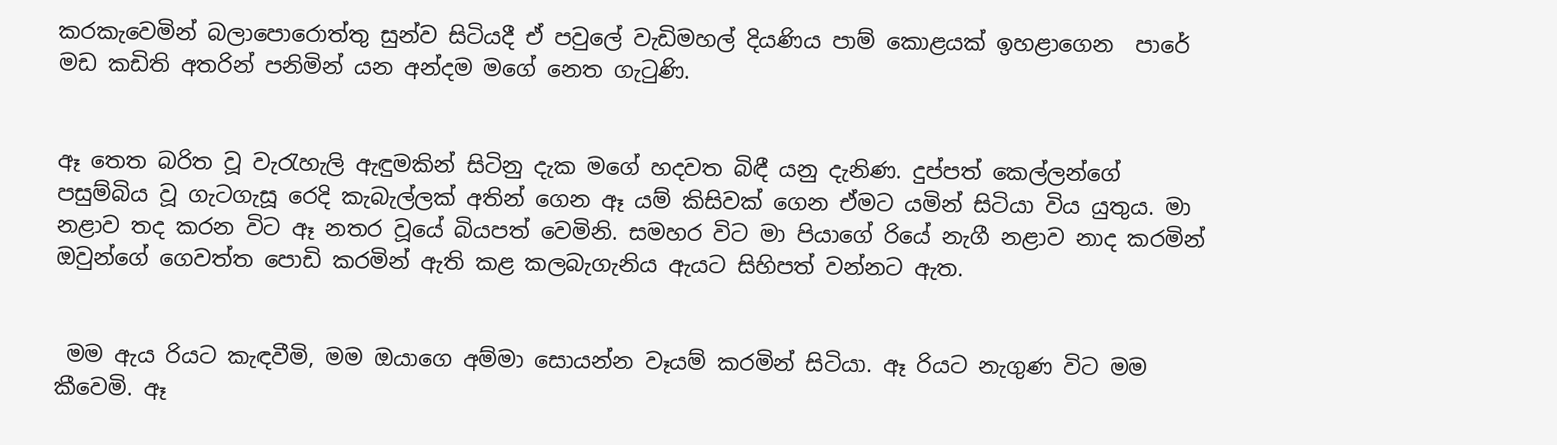කරකැවෙමින් බලාපොරොත්තු සුන්ව සිටියදී ඒ පවුලේ වැඩිමහල් දියණිය පාම් කොළයක් ඉහළාගෙන  පාරේ මඩ කඩිති අතරින් පනිමින් යන අන්දම මගේ නෙත ගැටුණි.


ඈ තෙත බරිත වූ වැරැහැලි ඇඳුමකින් සිටිනු දැක මගේ හදවත බිඳී යනු දැනිණ. දුප්පත් කෙල්ලන්ගේ පසුම්බිය වූ ගැටගැසූ රෙදි කැබැල්ලක් අතින් ගෙන ඈ යම් කිසිවක් ගෙන ඒමට යමින් සිටියා විය යුතුය. මා නළාව තද කරන විට ඈ නතර වූයේ බියපත් වෙමිනි. සමහර විට මා පියාගේ රියේ නැගී නළාව නාද කරමින් ඔවුන්ගේ ගෙවත්ත පොඩි කරමින් ඇති කළ කලබැගැනිය ඇයට සිහිපත් වන්නට ඇත.


 මම ඇය රියට කැඳවීමි, මම ඔයාගෙ අම්මා සොයන්න වෑයම් කරමින් සිටියා. ඈ රියට නැගුණ විට මම කීවෙමි. ඈ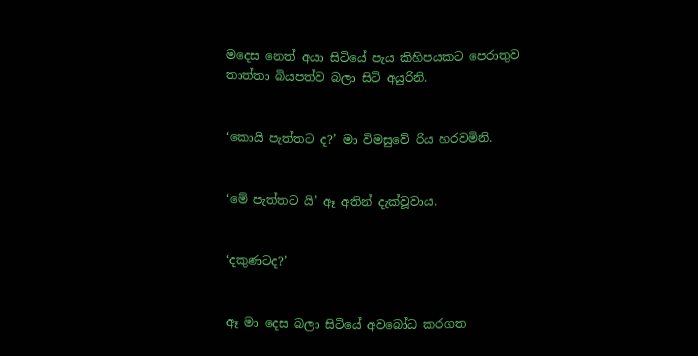මදෙස නෙත් අයා සිටියේ පැය කිහිපයකට පෙරාතුව තාත්තා බියපත්ව බලා සිටි අයුරිනි.


‘කොයි පැත්තට ද?’ මා විමසුවේ රිය හරවමිනි.


‘මේ පැත්තට යි’ ඈ අතින් දැක්වූවාය.


‘දකුණටද?’


ඈ මා දෙස බලා සිටියේ අවබෝධ කරගත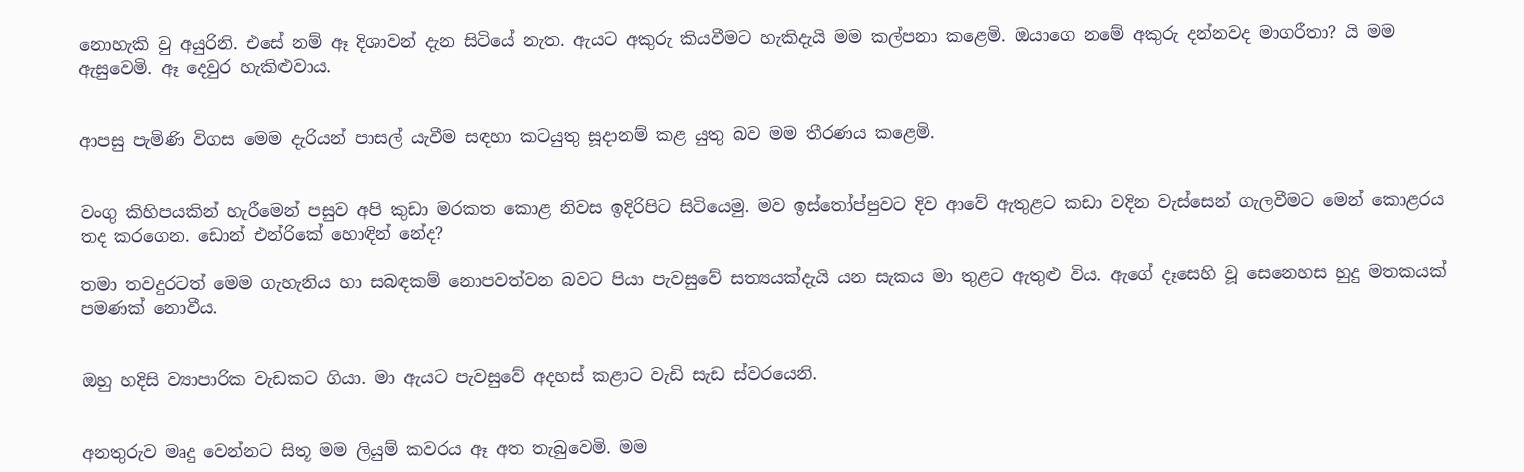නොහැකි වු අයුරිනි. එසේ නම් ඈ දිශාවන් දැන සිටියේ නැත. ඇයට අකුරු කියවීමට හැකිදැයි මම කල්පනා කළෙමි. ඔයාගෙ නමේ අකුරු දන්නවද මාගරීතා? යි මම ඇසුවෙමි. ඈ දෙවුර හැකිළුවාය.


ආපසු පැමිණි විගස මෙම දැරියන් පාසල් යැවීම සඳහා කටයුතු සූදානම් කළ යුතු බව මම තීරණය කළෙමි.


වංගු කිහිපයකින් හැරීමෙන් පසුව අපි කුඩා මරකත කොළ නිවස ඉදිරිපිට සිටියෙමු. මව ඉස්තෝප්පුවට දිව ආවේ ඇතුළට කඩා වදින වැස්සෙන් ගැලවීමට මෙන් කොළරය තද කරගෙන. ඩොන් එන්රිකේ හොඳින් නේද?

තමා තවදුරටත් මෙම ගැහැනිය හා සබඳකම් නොපවත්වන බවට පියා පැවසුවේ සත්‍යයක්දැයි යන සැකය මා තුළට ඇතුළු විය. ඇගේ දෑසෙහි වූ සෙනෙහස හුදු මතකයක් පමණක් නොවීය.


ඔහු හදිසි ව්‍යාපාරික වැඩකට ගියා. මා ඇයට පැවසුවේ අදහස් කළාට වැඩි සැඩ ස්වරයෙනි.


අනතුරුව මෘදු වෙන්නට සිතූ මම ලියුම් කවරය ඈ අත තැබුවෙමි. මම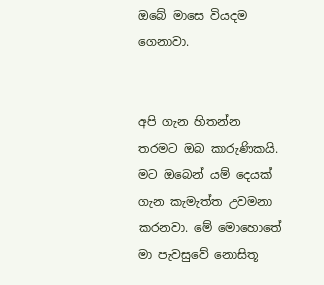ඔබේ මාසෙ වියදම ගෙනාවා.


අපි ගැන හිතන්න තරමට ඔබ කාරුණිකයි. මට ඔබෙන් යම් දෙයක් ගැන කැමැත්ත උවමනා කරනවා. මේ මොහොතේ මා පැවසුවේ නොසිතූ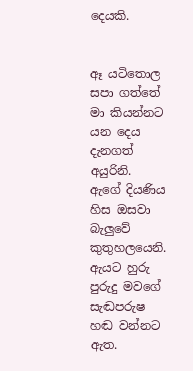දෙයකි.


ඈ යටිතොල සපා ගත්තේ මා කියන්නට යන දෙය දැනගත් අයුරිනි. ඇගේ දියණිය හිස ඔසවා බැලුවේ කුතුහලයෙනි. ඇයට හුරු පුරුදු මවගේ සැඬපරුෂ හඬ වන්නට ඇත.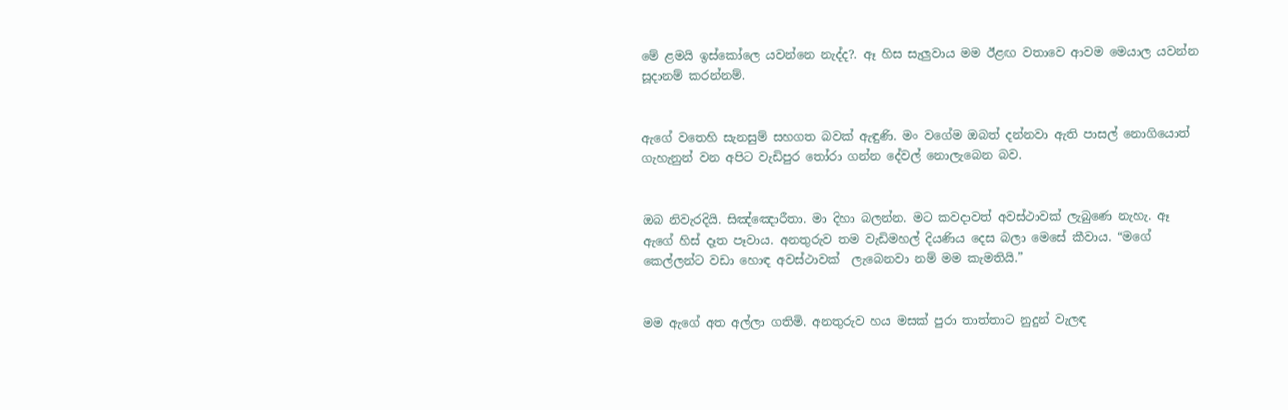මේ ළමයි ඉස්කෝලෙ යවන්නෙ නැද්ද?. ඈ හිස සැලුවාය මම ඊළඟ වතාවෙ ආවම මෙයාල යවන්න සූදානම් කරන්නම්.


ඇගේ වතෙහි සැනසුම් සහගත බවක් ඇඳුණි. මං වගේම ඔබත් දන්නවා ඇති පාසල් නොගියොත් ගැහැනුන් වන අපිට වැඩිපුර තෝරා ගන්න දේවල් නොලැබෙන බව.


ඔබ නිවැරදියි. සිඤ්ඤොරීතා. මා දිහා බලන්න. මට කවදාවත් අවස්ථාවක් ලැබුණෙ නැහැ. ඈ ඇගේ හිස් දෑත පෑවාය. අනතුරුව තම වැඩිමහල් දියණිය දෙස බලා මෙසේ කීවාය. “මගේ කෙල්ලන්ට වඩා හොඳ අවස්ථාවක්  ලැබෙනවා නම් මම කැමතියි.”


මම ඇගේ අත අල්ලා ගතිමි. අනතුරුව හය මසක් පුරා තාත්තාට නුදුන් වැලඳ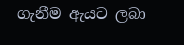ගැනීම ඇයට ලබා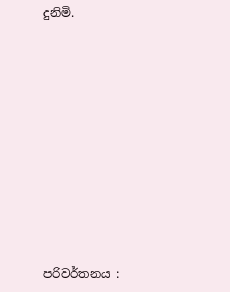දුනිමි.











පරිවර්තනය :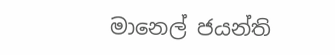මානෙල් ජයන්ති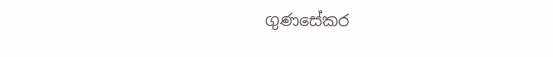ගුණසේකර